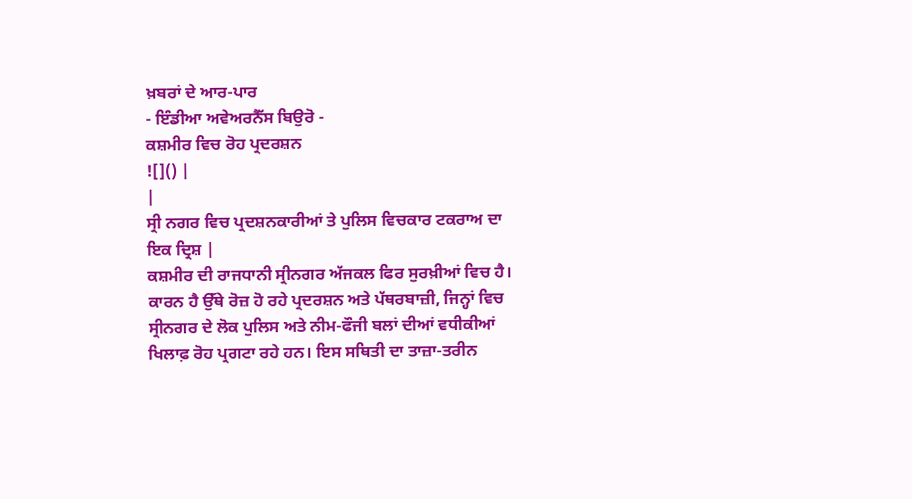ਖ਼ਬਰਾਂ ਦੇ ਆਰ-ਪਾਰ
- ਇੰਡੀਆ ਅਵੇਅਰਨੈੱਸ ਬਿਉਰੋ -
ਕਸ਼ਮੀਰ ਵਿਚ ਰੋਹ ਪ੍ਰਦਰਸ਼ਨ
![]() |
|
ਸ੍ਰੀ ਨਗਰ ਵਿਚ ਪ੍ਰਦਸ਼ਨਕਾਰੀਆਂ ਤੇ ਪੁਲਿਸ ਵਿਚਕਾਰ ਟਕਰਾਅ ਦਾ ਇਕ ਦ੍ਰਿਸ਼ |
ਕਸ਼ਮੀਰ ਦੀ ਰਾਜਧਾਨੀ ਸ੍ਰੀਨਗਰ ਅੱਜਕਲ ਫਿਰ ਸੁਰਖ਼ੀਆਂ ਵਿਚ ਹੈ। ਕਾਰਨ ਹੈ ਉੱਥੇ ਰੋਜ਼ ਹੋ ਰਹੇ ਪ੍ਰਦਰਸ਼ਨ ਅਤੇ ਪੱਥਰਬਾਜ਼ੀ, ਜਿਨ੍ਹਾਂ ਵਿਚ ਸ੍ਰੀਨਗਰ ਦੇ ਲੋਕ ਪੁਲਿਸ ਅਤੇ ਨੀਮ-ਫੌਜੀ ਬਲਾਂ ਦੀਆਂ ਵਧੀਕੀਆਂ ਖਿਲਾਫ਼ ਰੋਹ ਪ੍ਰਗਟਾ ਰਹੇ ਹਨ। ਇਸ ਸਥਿਤੀ ਦਾ ਤਾਜ਼ਾ-ਤਰੀਨ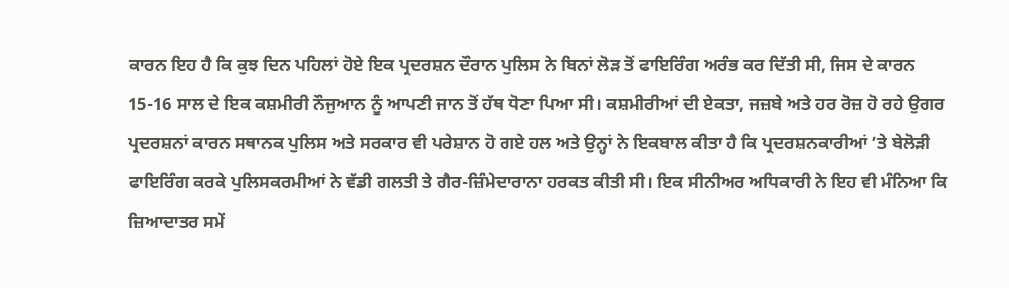ਕਾਰਨ ਇਹ ਹੈ ਕਿ ਕੁਝ ਦਿਨ ਪਹਿਲਾਂ ਹੋਏ ਇਕ ਪ੍ਰਦਰਸ਼ਨ ਦੌਰਾਨ ਪੁਲਿਸ ਨੇ ਬਿਨਾਂ ਲੋੜ ਤੋਂ ਫਾਇਰਿੰਗ ਅਰੰਭ ਕਰ ਦਿੱਤੀ ਸੀ, ਜਿਸ ਦੇ ਕਾਰਨ 15-16 ਸਾਲ ਦੇ ਇਕ ਕਸ਼ਮੀਰੀ ਨੌਜੁਆਨ ਨੂੰ ਆਪਣੀ ਜਾਨ ਤੋਂ ਹੱਥ ਧੋਣਾ ਪਿਆ ਸੀ। ਕਸ਼ਮੀਰੀਆਂ ਦੀ ਏਕਤਾ, ਜਜ਼ਬੇ ਅਤੇ ਹਰ ਰੋਜ਼ ਹੋ ਰਹੇ ਉਗਰ ਪ੍ਰਦਰਸ਼ਨਾਂ ਕਾਰਨ ਸਥਾਨਕ ਪੁਲਿਸ ਅਤੇ ਸਰਕਾਰ ਵੀ ਪਰੇਸ਼ਾਨ ਹੋ ਗਏ ਹਲ ਅਤੇ ਉਨ੍ਹਾਂ ਨੇ ਇਕਬਾਲ ਕੀਤਾ ਹੈ ਕਿ ਪ੍ਰਦਰਸ਼ਨਕਾਰੀਆਂ ’ਤੇ ਬੇਲੋੜੀ ਫਾਇਰਿੰਗ ਕਰਕੇ ਪੁਲਿਸਕਰਮੀਆਂ ਨੇ ਵੱਡੀ ਗਲਤੀ ਤੇ ਗੈਰ-ਜ਼ਿੰਮੇਦਾਰਾਨਾ ਹਰਕਤ ਕੀਤੀ ਸੀ। ਇਕ ਸੀਨੀਅਰ ਅਧਿਕਾਰੀ ਨੇ ਇਹ ਵੀ ਮੰਨਿਆ ਕਿ ਜ਼ਿਆਦਾਤਰ ਸਮੇਂ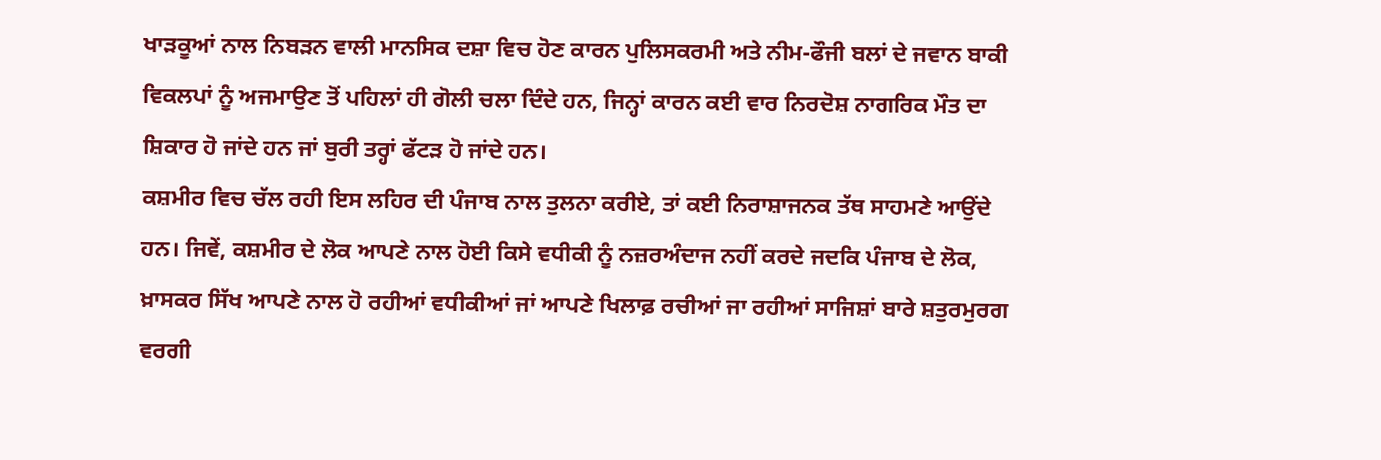ਖਾੜਕੂਆਂ ਨਾਲ ਨਿਬੜਨ ਵਾਲੀ ਮਾਨਸਿਕ ਦਸ਼ਾ ਵਿਚ ਹੋਣ ਕਾਰਨ ਪੁਲਿਸਕਰਮੀ ਅਤੇ ਨੀਮ-ਫੌਜੀ ਬਲਾਂ ਦੇ ਜਵਾਨ ਬਾਕੀ ਵਿਕਲਪਾਂ ਨੂੰ ਅਜਮਾਉਣ ਤੋਂ ਪਹਿਲਾਂ ਹੀ ਗੋਲੀ ਚਲਾ ਦਿੰਦੇ ਹਨ, ਜਿਨ੍ਹਾਂ ਕਾਰਨ ਕਈ ਵਾਰ ਨਿਰਦੋਸ਼ ਨਾਗਰਿਕ ਮੌਤ ਦਾ ਸ਼ਿਕਾਰ ਹੋ ਜਾਂਦੇ ਹਨ ਜਾਂ ਬੁਰੀ ਤਰ੍ਹਾਂ ਫੱਟੜ ਹੋ ਜਾਂਦੇ ਹਨ।
ਕਸ਼ਮੀਰ ਵਿਚ ਚੱਲ ਰਹੀ ਇਸ ਲਹਿਰ ਦੀ ਪੰਜਾਬ ਨਾਲ ਤੁਲਨਾ ਕਰੀਏ, ਤਾਂ ਕਈ ਨਿਰਾਸ਼ਾਜਨਕ ਤੱਥ ਸਾਹਮਣੇ ਆਉਂਦੇ ਹਨ। ਜਿਵੇਂ, ਕਸ਼ਮੀਰ ਦੇ ਲੋਕ ਆਪਣੇ ਨਾਲ ਹੋਈ ਕਿਸੇ ਵਧੀਕੀ ਨੂੰ ਨਜ਼ਰਅੰਦਾਜ ਨਹੀਂ ਕਰਦੇ ਜਦਕਿ ਪੰਜਾਬ ਦੇ ਲੋਕ, ਖ਼ਾਸਕਰ ਸਿੱਖ ਆਪਣੇ ਨਾਲ ਹੋ ਰਹੀਆਂ ਵਧੀਕੀਆਂ ਜਾਂ ਆਪਣੇ ਖਿਲਾਫ਼ ਰਚੀਆਂ ਜਾ ਰਹੀਆਂ ਸਾਜਿਸ਼ਾਂ ਬਾਰੇ ਸ਼ਤੁਰਮੁਰਗ ਵਰਗੀ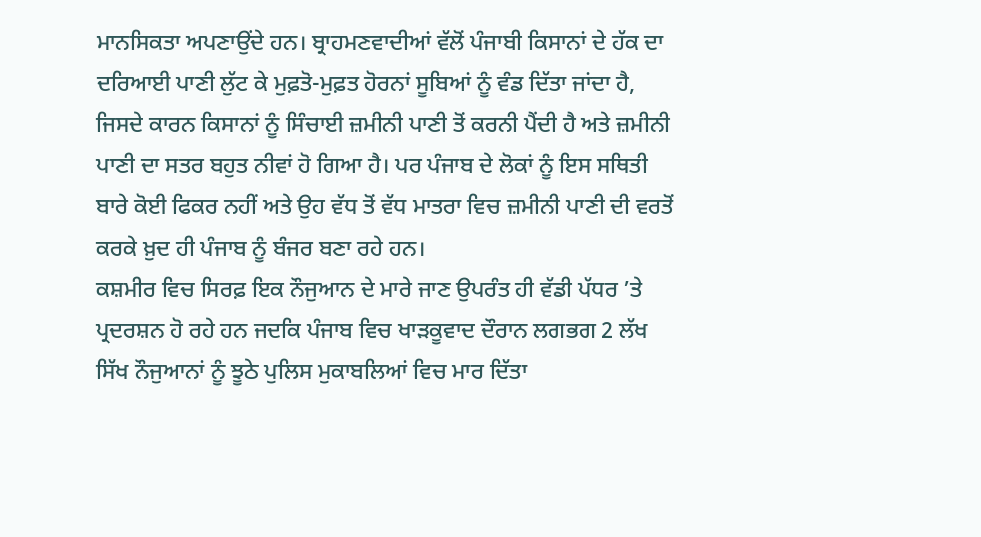ਮਾਨਸਿਕਤਾ ਅਪਣਾਉਂਦੇ ਹਨ। ਬ੍ਰਾਹਮਣਵਾਦੀਆਂ ਵੱਲੋਂ ਪੰਜਾਬੀ ਕਿਸਾਨਾਂ ਦੇ ਹੱਕ ਦਾ ਦਰਿਆਈ ਪਾਣੀ ਲੁੱਟ ਕੇ ਮੁਫ਼ਤੋ-ਮੁਫ਼ਤ ਹੋਰਨਾਂ ਸੂਬਿਆਂ ਨੂੰ ਵੰਡ ਦਿੱਤਾ ਜਾਂਦਾ ਹੈ, ਜਿਸਦੇ ਕਾਰਨ ਕਿਸਾਨਾਂ ਨੂੰ ਸਿੰਚਾਈ ਜ਼ਮੀਨੀ ਪਾਣੀ ਤੋਂ ਕਰਨੀ ਪੈਂਦੀ ਹੈ ਅਤੇ ਜ਼ਮੀਨੀ ਪਾਣੀ ਦਾ ਸਤਰ ਬਹੁਤ ਨੀਵਾਂ ਹੋ ਗਿਆ ਹੈ। ਪਰ ਪੰਜਾਬ ਦੇ ਲੋਕਾਂ ਨੂੰ ਇਸ ਸਥਿਤੀ ਬਾਰੇ ਕੋਈ ਫਿਕਰ ਨਹੀਂ ਅਤੇ ਉਹ ਵੱਧ ਤੋਂ ਵੱਧ ਮਾਤਰਾ ਵਿਚ ਜ਼ਮੀਨੀ ਪਾਣੀ ਦੀ ਵਰਤੋਂ ਕਰਕੇ ਖ਼ੁਦ ਹੀ ਪੰਜਾਬ ਨੂੰ ਬੰਜਰ ਬਣਾ ਰਹੇ ਹਨ।
ਕਸ਼ਮੀਰ ਵਿਚ ਸਿਰਫ਼ ਇਕ ਨੌਜੁਆਨ ਦੇ ਮਾਰੇ ਜਾਣ ਉਪਰੰਤ ਹੀ ਵੱਡੀ ਪੱਧਰ ’ਤੇ ਪ੍ਰਦਰਸ਼ਨ ਹੋ ਰਹੇ ਹਨ ਜਦਕਿ ਪੰਜਾਬ ਵਿਚ ਖਾੜਕੂਵਾਦ ਦੌਰਾਨ ਲਗਭਗ 2 ਲੱਖ ਸਿੱਖ ਨੌਜੁਆਨਾਂ ਨੂੰ ਝੂਠੇ ਪੁਲਿਸ ਮੁਕਾਬਲਿਆਂ ਵਿਚ ਮਾਰ ਦਿੱਤਾ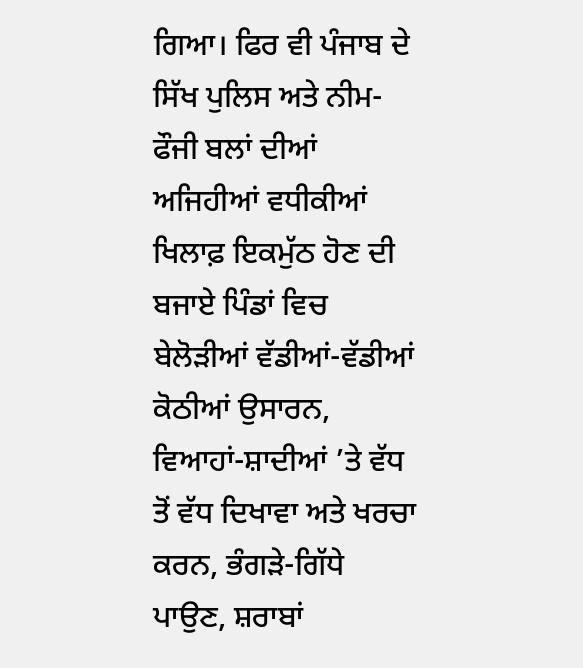ਗਿਆ। ਫਿਰ ਵੀ ਪੰਜਾਬ ਦੇ ਸਿੱਖ ਪੁਲਿਸ ਅਤੇ ਨੀਮ-ਫੌਜੀ ਬਲਾਂ ਦੀਆਂ ਅਜਿਹੀਆਂ ਵਧੀਕੀਆਂ ਖਿਲਾਫ਼ ਇਕਮੁੱਠ ਹੋਣ ਦੀ ਬਜਾਏ ਪਿੰਡਾਂ ਵਿਚ ਬੇਲੋੜੀਆਂ ਵੱਡੀਆਂ-ਵੱਡੀਆਂ ਕੋਠੀਆਂ ਉਸਾਰਨ, ਵਿਆਹਾਂ-ਸ਼ਾਦੀਆਂ ’ਤੇ ਵੱਧ ਤੋਂ ਵੱਧ ਦਿਖਾਵਾ ਅਤੇ ਖਰਚਾ ਕਰਨ, ਭੰਗੜੇ-ਗਿੱਧੇ ਪਾਉਣ, ਸ਼ਰਾਬਾਂ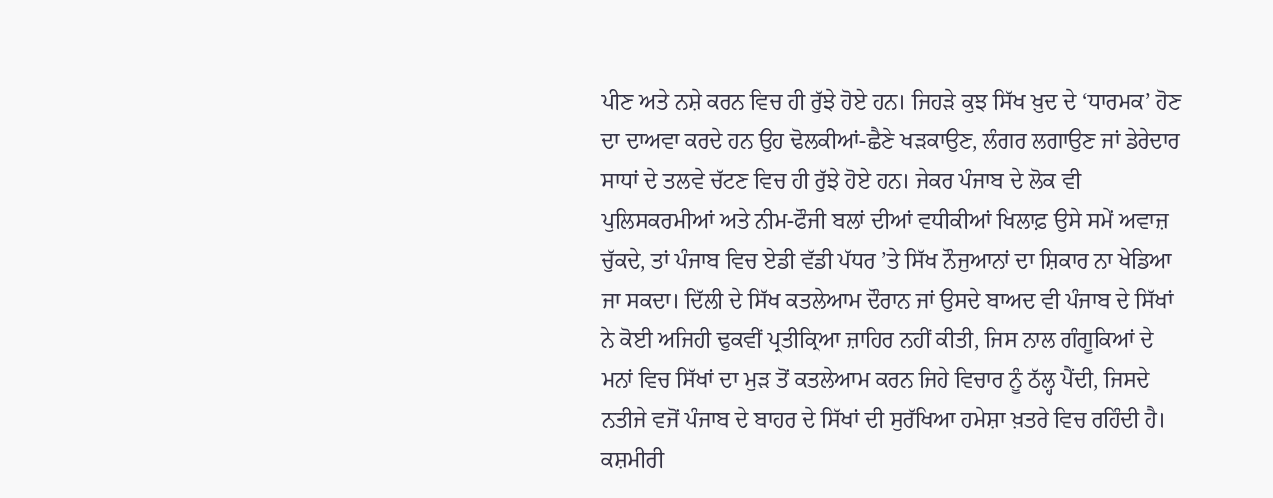ਪੀਣ ਅਤੇ ਨਸ਼ੇ ਕਰਨ ਵਿਚ ਹੀ ਰੁੱਝੇ ਹੋਏ ਹਨ। ਜਿਹੜੇ ਕੁਝ ਸਿੱਖ ਖ਼ੁਦ ਦੇ ‘ਧਾਰਮਕ’ ਹੋਣ ਦਾ ਦਾਅਵਾ ਕਰਦੇ ਹਨ ਉਹ ਢੋਲਕੀਆਂ-ਛੈਣੇ ਖੜਕਾਉਣ, ਲੰਗਰ ਲਗਾਉਣ ਜਾਂ ਡੇਰੇਦਾਰ ਸਾਧਾਂ ਦੇ ਤਲਵੇ ਚੱਟਣ ਵਿਚ ਹੀ ਰੁੱਝੇ ਹੋਏ ਹਨ। ਜੇਕਰ ਪੰਜਾਬ ਦੇ ਲੋਕ ਵੀ ਪੁਲਿਸਕਰਮੀਆਂ ਅਤੇ ਨੀਮ-ਫੌਜੀ ਬਲਾਂ ਦੀਆਂ ਵਧੀਕੀਆਂ ਖਿਲਾਫ਼ ਉਸੇ ਸਮੇਂ ਅਵਾਜ਼ ਚੁੱਕਦੇ, ਤਾਂ ਪੰਜਾਬ ਵਿਚ ਏਡੀ ਵੱਡੀ ਪੱਧਰ ’ਤੇ ਸਿੱਖ ਨੌਜੁਆਨਾਂ ਦਾ ਸ਼ਿਕਾਰ ਨਾ ਖੇਡਿਆ ਜਾ ਸਕਦਾ। ਦਿੱਲੀ ਦੇ ਸਿੱਖ ਕਤਲੇਆਮ ਦੌਰਾਨ ਜਾਂ ਉਸਦੇ ਬਾਅਦ ਵੀ ਪੰਜਾਬ ਦੇ ਸਿੱਖਾਂ ਨੇ ਕੋਈ ਅਜਿਹੀ ਢੁਕਵੀਂ ਪ੍ਰਤੀਕ੍ਰਿਆ ਜ਼ਾਹਿਰ ਨਹੀਂ ਕੀਤੀ, ਜਿਸ ਨਾਲ ਗੰਗੂਕਿਆਂ ਦੇ ਮਨਾਂ ਵਿਚ ਸਿੱਖਾਂ ਦਾ ਮੁੜ ਤੋਂ ਕਤਲੇਆਮ ਕਰਨ ਜਿਹੇ ਵਿਚਾਰ ਨੂੰ ਠੱਲ੍ਹ ਪੈਂਦੀ, ਜਿਸਦੇ ਨਤੀਜੇ ਵਜੋਂ ਪੰਜਾਬ ਦੇ ਬਾਹਰ ਦੇ ਸਿੱਖਾਂ ਦੀ ਸੁਰੱਖਿਆ ਹਮੇਸ਼ਾ ਖ਼ਤਰੇ ਵਿਚ ਰਹਿੰਦੀ ਹੈ।
ਕਸ਼ਮੀਰੀ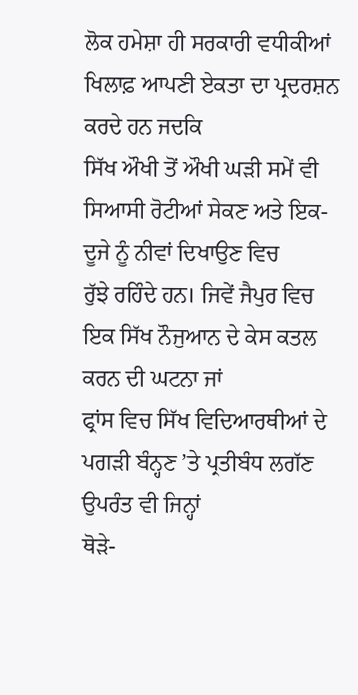ਲੋਕ ਹਮੇਸ਼ਾ ਹੀ ਸਰਕਾਰੀ ਵਧੀਕੀਆਂ ਖਿਲਾਫ਼ ਆਪਣੀ ਏਕਤਾ ਦਾ ਪ੍ਰਦਰਸ਼ਨ ਕਰਦੇ ਹਨ ਜਦਕਿ
ਸਿੱਖ ਔਖੀ ਤੋਂ ਔਖੀ ਘੜੀ ਸਮੇਂ ਵੀ ਸਿਆਸੀ ਰੋਟੀਆਂ ਸੇਕਣ ਅਤੇ ਇਕ-ਦੂਜੇ ਨੂੰ ਨੀਵਾਂ ਦਿਖਾਉਣ ਵਿਚ
ਰੁੱਝੇ ਰਹਿੰਦੇ ਹਨ। ਜਿਵੇਂ ਜੈਪੁਰ ਵਿਚ ਇਕ ਸਿੱਖ ਨੌਜੁਆਨ ਦੇ ਕੇਸ ਕਤਲ ਕਰਨ ਦੀ ਘਟਨਾ ਜਾਂ
ਫ੍ਰਾਂਸ ਵਿਚ ਸਿੱਖ ਵਿਦਿਆਰਥੀਆਂ ਦੇ ਪਗੜੀ ਬੰਨ੍ਹਣ ’ਤੇ ਪ੍ਰਤੀਬੰਧ ਲਗੱਣ ਉਪਰੰਤ ਵੀ ਜਿਨ੍ਹਾਂ
ਥੋੜੇ-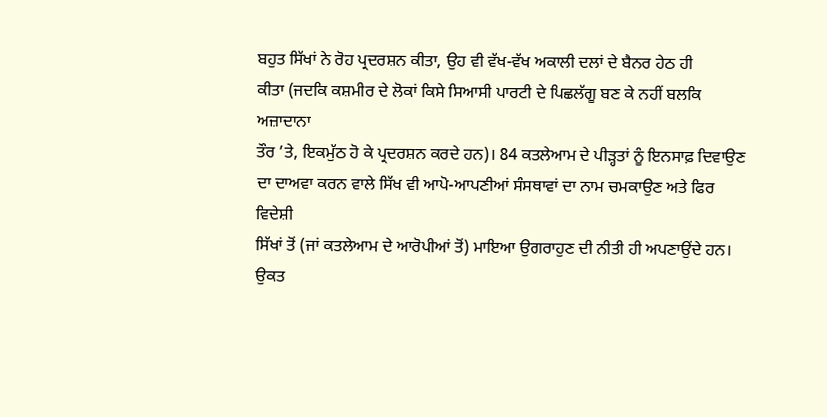ਬਹੁਤ ਸਿੱਖਾਂ ਨੇ ਰੋਹ ਪ੍ਰਦਰਸ਼ਨ ਕੀਤਾ, ਉਹ ਵੀ ਵੱਖ-ਵੱਖ ਅਕਾਲੀ ਦਲਾਂ ਦੇ ਬੈਨਰ ਹੇਠ ਹੀ
ਕੀਤਾ (ਜਦਕਿ ਕਸ਼ਮੀਰ ਦੇ ਲੋਕਾਂ ਕਿਸੇ ਸਿਆਸੀ ਪਾਰਟੀ ਦੇ ਪਿਛਲੱਗੂ ਬਣ ਕੇ ਨਹੀਂ ਬਲਕਿ ਅਜ਼ਾਦਾਨਾ
ਤੌਰ ’ਤੇ, ਇਕਮੁੱਠ ਹੋ ਕੇ ਪ੍ਰਦਰਸ਼ਨ ਕਰਦੇ ਹਨ)। 84 ਕਤਲੇਆਮ ਦੇ ਪੀੜ੍ਹਤਾਂ ਨੂੰ ਇਨਸਾਫ਼ ਦਿਵਾਉਣ
ਦਾ ਦਾਅਵਾ ਕਰਨ ਵਾਲੇ ਸਿੱਖ ਵੀ ਆਪੋ-ਆਪਣੀਆਂ ਸੰਸਥਾਵਾਂ ਦਾ ਨਾਮ ਚਮਕਾਉਣ ਅਤੇ ਫਿਰ ਵਿਦੇਸ਼ੀ
ਸਿੱਖਾਂ ਤੋਂ (ਜਾਂ ਕਤਲੇਆਮ ਦੇ ਆਰੋਪੀਆਂ ਤੋਂ) ਮਾਇਆ ਉਗਰਾਹੁਣ ਦੀ ਨੀਤੀ ਹੀ ਅਪਣਾਉਂਦੇ ਹਨ।
ਉਕਤ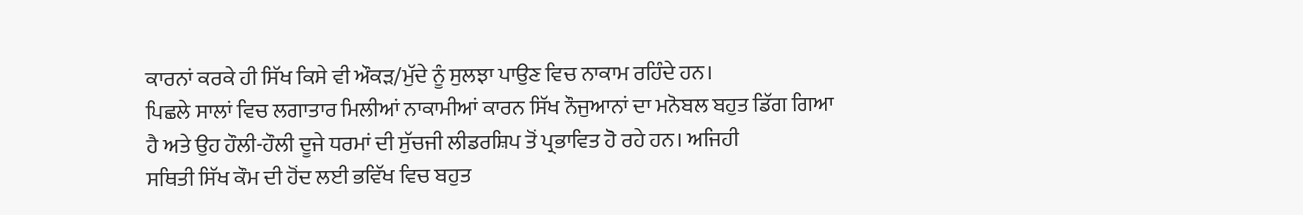ਕਾਰਨਾਂ ਕਰਕੇ ਹੀ ਸਿੱਖ ਕਿਸੇ ਵੀ ਔਕੜ/ਮੁੱਦੇ ਨੂੰ ਸੁਲਝਾ ਪਾਉਣ ਵਿਚ ਨਾਕਾਮ ਰਹਿੰਦੇ ਹਨ।
ਪਿਛਲੇ ਸਾਲਾਂ ਵਿਚ ਲਗਾਤਾਰ ਮਿਲੀਆਂ ਨਾਕਾਮੀਆਂ ਕਾਰਨ ਸਿੱਖ ਨੌਜੁਆਨਾਂ ਦਾ ਮਨੋਬਲ ਬਹੁਤ ਡਿੱਗ ਗਿਆ
ਹੈ ਅਤੇ ਉਹ ਹੌਲੀ-ਹੌਲੀ ਦੂਜੇ ਧਰਮਾਂ ਦੀ ਸੁੱਚਜੀ ਲੀਡਰਸ਼ਿਪ ਤੋਂ ਪ੍ਰਭਾਵਿਤ ਹੋ ਰਹੇ ਹਨ। ਅਜਿਹੀ
ਸਥਿਤੀ ਸਿੱਖ ਕੌਮ ਦੀ ਹੋਂਦ ਲਈ ਭਵਿੱਖ ਵਿਚ ਬਹੁਤ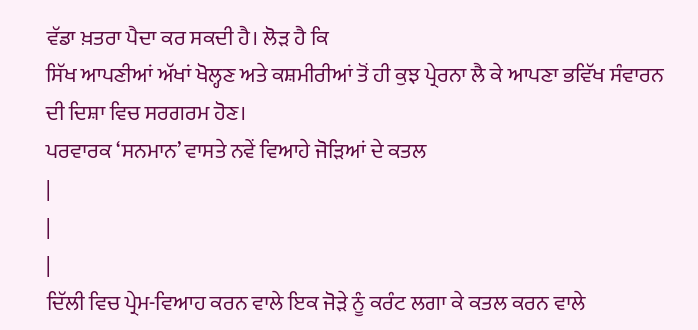ਵੱਡਾ ਖ਼ਤਰਾ ਪੈਦਾ ਕਰ ਸਕਦੀ ਹੈ। ਲੋੜ ਹੈ ਕਿ
ਸਿੱਖ ਆਪਣੀਆਂ ਅੱਖਾਂ ਖੋਲ੍ਹਣ ਅਤੇ ਕਸ਼ਮੀਰੀਆਂ ਤੋਂ ਹੀ ਕੁਝ ਪ੍ਰੇਰਨਾ ਲੈ ਕੇ ਆਪਣਾ ਭਵਿੱਖ ਸੰਵਾਰਨ
ਦੀ ਦਿਸ਼ਾ ਵਿਚ ਸਰਗਰਮ ਹੋਣ।
ਪਰਵਾਰਕ ‘ਸਨਮਾਨ’ ਵਾਸਤੇ ਨਵੇਂ ਵਿਆਹੇ ਜੋੜਿਆਂ ਦੇ ਕਤਲ
|
|
|
ਦਿੱਲੀ ਵਿਚ ਪ੍ਰੇਮ-ਵਿਆਹ ਕਰਨ ਵਾਲੇ ਇਕ ਜੋੜੇ ਨੂੰ ਕਰੰਟ ਲਗਾ ਕੇ ਕਤਲ ਕਰਨ ਵਾਲੇ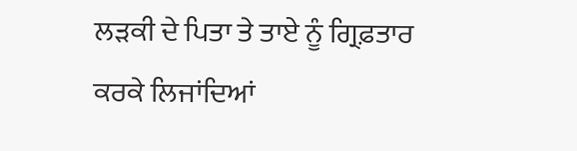ਲੜਕੀ ਦੇ ਪਿਤਾ ਤੇ ਤਾਏ ਨੂੰ ਗ੍ਰਿਫ਼ਤਾਰ ਕਰਕੇ ਲਿਜਾਂਦਿਆਂ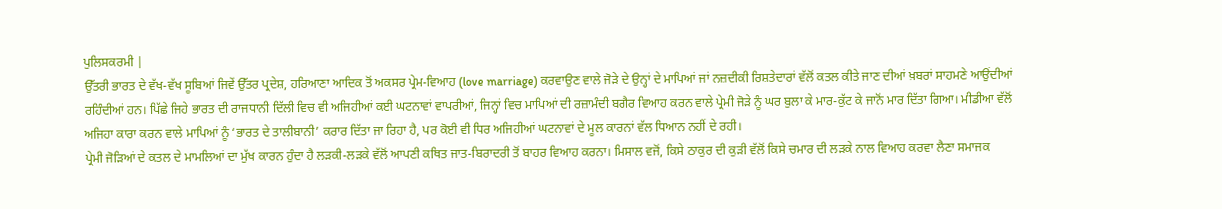ਪੁਲਿਸਕਰਮੀ |
ਉੱਤਰੀ ਭਾਰਤ ਦੇ ਵੱਖ-ਵੱਖ ਸੂਬਿਆਂ ਜਿਵੇਂ ਉੱਤਰ ਪ੍ਰਦੇਸ਼, ਹਰਿਆਣਾ ਆਦਿਕ ਤੋਂ ਅਕਸਰ ਪ੍ਰੇਮ-ਵਿਆਹ (love marriage) ਕਰਵਾਉਣ ਵਾਲੇ ਜੋੜੇ ਦੇ ਉਨ੍ਹਾਂ ਦੇ ਮਾਪਿਆਂ ਜਾਂ ਨਜ਼ਦੀਕੀ ਰਿਸ਼ਤੇਦਾਰਾਂ ਵੱਲੋਂ ਕਤਲ ਕੀਤੇ ਜਾਣ ਦੀਆਂ ਖ਼ਬਰਾਂ ਸਾਹਮਣੇ ਆਉਂਦੀਆਂ ਰਹਿੰਦੀਆਂ ਹਨ। ਪਿੱਛੇ ਜਿਹੇ ਭਾਰਤ ਦੀ ਰਾਜਧਾਨੀ ਦਿੱਲੀ ਵਿਚ ਵੀ ਅਜਿਹੀਆਂ ਕਈ ਘਟਨਾਵਾਂ ਵਾਪਰੀਆਂ, ਜਿਨ੍ਹਾਂ ਵਿਚ ਮਾਪਿਆਂ ਦੀ ਰਜ਼ਾਮੰਦੀ ਬਗੈਰ ਵਿਆਹ ਕਰਨ ਵਾਲੇ ਪ੍ਰੇਮੀ ਜੋੜੇ ਨੂੰ ਘਰ ਬੁਲਾ ਕੇ ਮਾਰ-ਕੁੱਟ ਕੇ ਜਾਨੋਂ ਮਾਰ ਦਿੱਤਾ ਗਿਆ। ਮੀਡੀਆ ਵੱਲੋਂ ਅਜਿਹਾ ਕਾਰਾ ਕਰਨ ਵਾਲੇ ਮਾਪਿਆਂ ਨੂੰ ‘ਭਾਰਤ ਦੇ ਤਾਲੀਬਾਨੀ’ ਕਰਾਰ ਦਿੱਤਾ ਜਾ ਰਿਹਾ ਹੈ, ਪਰ ਕੋਈ ਵੀ ਧਿਰ ਅਜਿਹੀਆਂ ਘਟਨਾਵਾਂ ਦੇ ਮੂਲ ਕਾਰਨਾਂ ਵੱਲ ਧਿਆਨ ਨਹੀਂ ਦੇ ਰਹੀ।
ਪ੍ਰੇਮੀ ਜੋੜਿਆਂ ਦੇ ਕਤਲ ਦੇ ਮਾਮਲਿਆਂ ਦਾ ਮੁੱਖ ਕਾਰਨ ਹੁੰਦਾ ਹੈ ਲੜਕੀ-ਲੜਕੇ ਵੱਲੋਂ ਆਪਣੀ ਕਥਿਤ ਜਾਤ-ਬਿਰਾਦਰੀ ਤੋਂ ਬਾਹਰ ਵਿਆਹ ਕਰਨਾ। ਮਿਸਾਲ ਵਜੋਂ, ਕਿਸੇ ਠਾਕੁਰ ਦੀ ਕੁੜੀ ਵੱਲੋਂ ਕਿਸੇ ਚਮਾਰ ਦੀ ਲੜਕੇ ਨਾਲ ਵਿਆਹ ਕਰਵਾ ਲੈਣਾ ਸਮਾਜਕ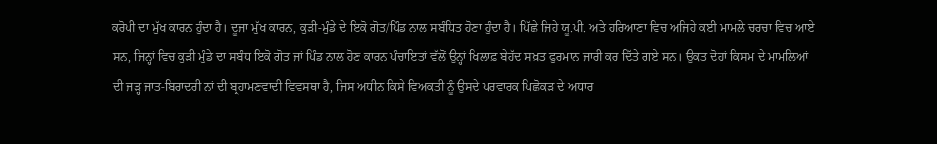ਕਰੋਪੀ ਦਾ ਮੁੱਖ ਕਾਰਨ ਹੁੰਦਾ ਹੈ। ਦੂਜਾ ਮੁੱਖ ਕਾਰਨ, ਕੁੜੀ-ਮੁੰਡੇ ਦੇ ਇਕੋ ਗੋਤ/ਪਿੰਡ ਨਾਲ ਸਬੰਧਿਤ ਹੋਣਾ ਹੁੰਦਾ ਹੈ। ਪਿੱਛੇ ਜਿਹੇ ਯੂ.ਪੀ. ਅਤੇ ਹਰਿਆਣਾ ਵਿਚ ਅਜਿਹੇ ਕਈ ਮਾਮਲੇ ਚਰਚਾ ਵਿਚ ਆਏ ਸਨ, ਜਿਨ੍ਹਾਂ ਵਿਚ ਕੁੜੀ ਮੁੰਡੇ ਦਾ ਸਬੰਧ ਇਕੋ ਗੋਤ ਜਾਂ ਪਿੰਡ ਨਾਲ ਹੋਣ ਕਾਰਨ ਪੰਚਾਇਤਾਂ ਵੱਲੋਂ ਉਨ੍ਹਾਂ ਖਿਲਾਫ਼ ਬੇਹੱਦ ਸਖ਼ਤ ਫੁਰਮਾਨ ਜਾਰੀ ਕਰ ਦਿੱਤੇ ਗਏ ਸਨ। ਉਕਤ ਦੋਹਾਂ ਕਿਸਮ ਦੇ ਮਾਮਲਿਆਂ ਦੀ ਜੜ੍ਹ ਜਾਤ-ਬਿਰਾਦਰੀ ਨਾਂ ਦੀ ਬ੍ਰਹਾਮਣਵਾਦੀ ਵਿਵਸਥਾ ਹੈ, ਜਿਸ ਅਧੀਨ ਕਿਸੇ ਵਿਅਕਤੀ ਨੂੰ ਉਸਦੇ ਪਰਵਾਰਕ ਪਿਛੋਕੜ ਦੇ ਅਧਾਰ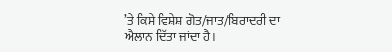’ਤੇ ਕਿਸੇ ਵਿਸ਼ੇਸ਼ ਗੋਤ/ਜਾਤ/ਬਿਰਾਦਰੀ ਦਾ ਐਲਾਨ ਦਿੱਤਾ ਜਾਂਦਾ ਹੈ।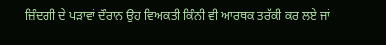ਜ਼ਿੰਦਗੀ ਦੇ ਪੜਾਵਾਂ ਦੌਰਾਨ ਉਹ ਵਿਅਕਤੀ ਕਿੰਨੀ ਵੀ ਆਰਥਕ ਤਰੱਕੀ ਕਰ ਲਏ ਜਾਂ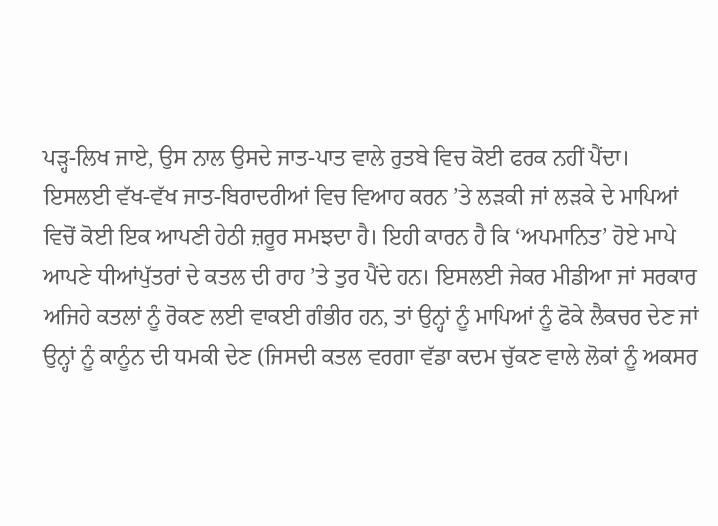ਪੜ੍ਹ-ਲਿਖ ਜਾਏ, ਉਸ ਨਾਲ ਉਸਦੇ ਜਾਤ-ਪਾਤ ਵਾਲੇ ਰੁਤਬੇ ਵਿਚ ਕੋਈ ਫਰਕ ਨਹੀਂ ਪੈਂਦਾ।
ਇਸਲਈ ਵੱਖ-ਵੱਖ ਜਾਤ-ਬਿਰਾਦਰੀਆਂ ਵਿਚ ਵਿਆਹ ਕਰਨ ’ਤੇ ਲੜਕੀ ਜਾਂ ਲੜਕੇ ਦੇ ਮਾਪਿਆਂ ਵਿਚੋਂ ਕੋਈ ਇਕ ਆਪਣੀ ਹੇਠੀ ਜ਼ਰੂਰ ਸਮਝਦਾ ਹੈ। ਇਹੀ ਕਾਰਨ ਹੈ ਕਿ ‘ਅਪਮਾਨਿਤ’ ਹੋਏ ਮਾਪੇ ਆਪਣੇ ਧੀਆਂਪੁੱਤਰਾਂ ਦੇ ਕਤਲ ਦੀ ਰਾਹ ’ਤੇ ਤੁਰ ਪੈਂਦੇ ਹਨ। ਇਸਲਈ ਜੇਕਰ ਮੀਡੀਆ ਜਾਂ ਸਰਕਾਰ ਅਜਿਹੇ ਕਤਲਾਂ ਨੂੰ ਰੋਕਣ ਲਈ ਵਾਕਈ ਗੰਭੀਰ ਹਨ, ਤਾਂ ਉਨ੍ਹਾਂ ਨੂੰ ਮਾਪਿਆਂ ਨੂੰ ਫੋਕੇ ਲੈਕਚਰ ਦੇਣ ਜਾਂ ਉਨ੍ਹਾਂ ਨੂੰ ਕਾਨੂੰਨ ਦੀ ਧਮਕੀ ਦੇਣ (ਜਿਸਦੀ ਕਤਲ ਵਰਗਾ ਵੱਡਾ ਕਦਮ ਚੁੱਕਣ ਵਾਲੇ ਲੋਕਾਂ ਨੂੰ ਅਕਸਰ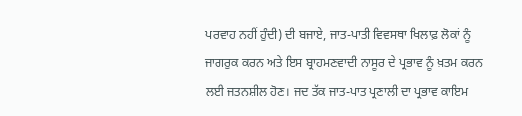ਪਰਵਾਹ ਨਹੀਂ ਹੁੰਦੀ) ਦੀ ਬਜਾਏ, ਜਾਤ-ਪਾਤੀ ਵਿਵਸਥਾ ਖਿਲਾਫ਼ ਲੋਕਾਂ ਨੂੰ ਜਾਗਰੁਕ ਕਰਨ ਅਤੇ ਇਸ ਬ੍ਰਾਹਮਣਵਾਦੀ ਨਾਸੂਰ ਦੇ ਪ੍ਰਭਾਵ ਨੂੰ ਖ਼ਤਮ ਕਰਨ ਲਈ ਜਤਨਸ਼ੀਲ ਹੋਣ। ਜਦ ਤੱਕ ਜਾਤ-ਪਾਤ ਪ੍ਰਣਾਲੀ ਦਾ ਪ੍ਰਭਾਵ ਕਾਇਮ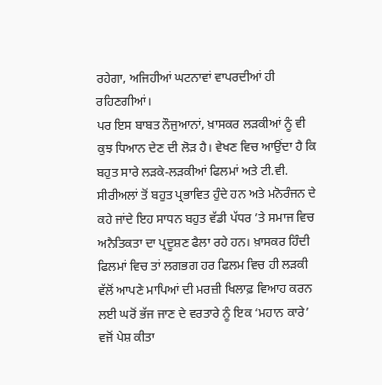ਰਹੇਗਾ, ਅਜਿਹੀਆਂ ਘਟਨਾਵਾਂ ਵਾਪਰਦੀਆਂ ਹੀ ਰਹਿਣਗੀਆਂ।
ਪਰ ਇਸ ਬਾਬਤ ਨੌਜੁਆਨਾਂ, ਖ਼ਾਸਕਰ ਲੜਕੀਆਂ ਨੂੰ ਵੀ ਕੁਝ ਧਿਆਨ ਦੇਣ ਦੀ ਲੋੜ ਹੈ। ਵੇਖਣ ਵਿਚ ਆਉਂਦਾ ਹੈ ਕਿ ਬਹੁਤ ਸਾਰੇ ਲੜਕੇ-ਲੜਕੀਆਂ ਫਿਲਮਾਂ ਅਤੇ ਟੀ.ਵੀ. ਸੀਰੀਅਲਾਂ ਤੋਂ ਬਹੁਤ ਪ੍ਰਭਾਵਿਤ ਹੁੰਦੇ ਹਨ ਅਤੇ ਮਨੋਰੰਜਨ ਦੇ ਕਹੇ ਜਾਂਦੇ ਇਹ ਸਾਧਨ ਬਹੁਤ ਵੱਡੀ ਪੱਧਰ ’ਤੇ ਸਮਾਜ ਵਿਚ ਅਨੈਤਿਕਤਾ ਦਾ ਪ੍ਰਦੂਸ਼ਣ ਫੈਲਾ ਰਹੇ ਹਨ। ਖ਼ਾਸਕਰ ਹਿੰਦੀ ਫਿਲਮਾਂ ਵਿਚ ਤਾਂ ਲਗਭਗ ਹਰ ਫਿਲਮ ਵਿਚ ਹੀ ਲੜਕੀ ਵੱਲੋਂ ਆਪਣੇ ਮਾਪਿਆਂ ਦੀ ਮਰਜ਼ੀ ਖਿਲਾਫ਼ ਵਿਆਹ ਕਰਨ ਲਈ ਘਰੋਂ ਭੱਜ ਜਾਣ ਦੇ ਵਰਤਾਰੇ ਨੂੰ ਇਕ ‘ਮਹਾਨ ਕਾਰੇ’ ਵਜੋਂ ਪੇਸ਼ ਕੀਤਾ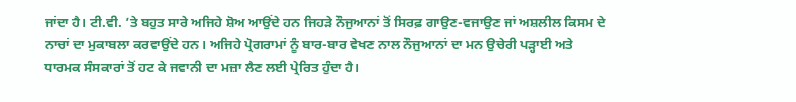ਜਾਂਦਾ ਹੈ। ਟੀ.ਵੀ. ’ਤੇ ਬਹੁਤ ਸਾਰੇ ਅਜਿਹੇ ਸ਼ੋਅ ਆਉਂਦੇ ਹਨ ਜਿਹੜੇ ਨੌਜੁਆਨਾਂ ਤੋਂ ਸਿਰਫ਼ ਗਾਉਣ-ਵਜਾਉਣ ਜਾਂ ਅਸ਼ਲੀਲ ਕਿਸਮ ਦੇ ਨਾਚਾਂ ਦਾ ਮੁਕਾਬਲਾ ਕਰਵਾਉਂਦੇ ਹਨ। ਅਜਿਹੇ ਪ੍ਰੋਗਰਾਮਾਂ ਨੂੰ ਬਾਰ-ਬਾਰ ਵੇਖਣ ਨਾਲ ਨੌਜੁਆਨਾਂ ਦਾ ਮਨ ਉਚੇਰੀ ਪੜ੍ਹਾਈ ਅਤੇ ਧਾਰਮਕ ਸੰਸਕਾਰਾਂ ਤੋਂ ਹਟ ਕੇ ਜਵਾਨੀ ਦਾ ਮਜ਼ਾ ਲੈਣ ਲਈ ਪ੍ਰੇਰਿਤ ਹੁੰਦਾ ਹੈ।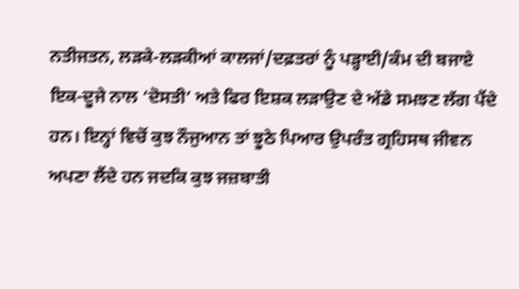ਨਤੀਜਤਨ, ਲੜਕੇ-ਲੜਕੀਆਂ ਕਾਲਜਾਂ/ਦਫ਼ਤਰਾਂ ਨੂੰ ਪੜ੍ਹਾਈ/ਕੰਮ ਦੀ ਬਜਾਏ ਇਕ-ਦੂਜੇ ਨਾਲ ‘ਦੋਸਤੀ’ ਅਤੇ ਫਿਰ ਇਸ਼ਕ ਲੜਾਉਣ ਦੇ ਅੱਡੇ ਸਮਝਣ ਲੱਗ ਪੈਂਦੇ ਹਨ। ਇਨ੍ਹਾਂ ਵਿਚੋਂ ਕੁਝ ਨੌਜੁਆਨ ਤਾਂ ਝੂਠੇ ਪਿਆਰ ਉਪਰੰਤ ਗ੍ਰਹਿਸਥ ਜੀਵਨ ਅਪਣਾ ਲੈਂਦੇ ਹਨ ਜਦਕਿ ਕੁਝ ਜਜ਼ਬਾਤੀ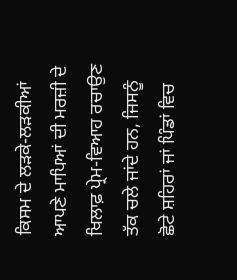ਕਿਸਮ ਦੇ ਲੜਕੇ-ਲੜਕੀਆਂ ਆਪਣੇ ਮਾਪਿਆਂ ਦੀ ਮਰਜ਼ੀ ਦੇ ਖਿਲਾਫ਼ ਪ੍ਰੇਮ-ਵਿਆਹ ਰਚਾਉਣ ਤੱਕ ਚਲੇ ਜਾਂਦੇ ਹਨ, ਜਿਸਨੂੰ ਛੋਟੇ ਸ਼ਹਿਰਾਂ ਜਾਂ ਪਿੰਡਾਂ ਵਿਚ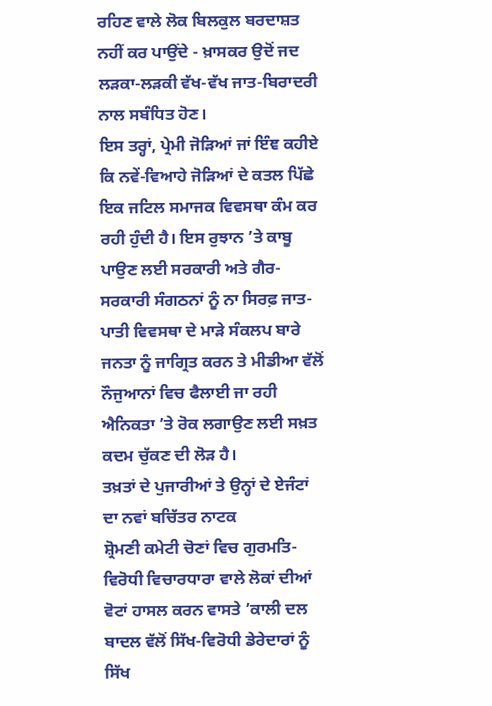ਰਹਿਣ ਵਾਲੇ ਲੋਕ ਬਿਲਕੁਲ ਬਰਦਾਸ਼ਤ ਨਹੀਂ ਕਰ ਪਾਉਂਦੇ - ਖ਼ਾਸਕਰ ਉਦੋਂ ਜਦ ਲੜਕਾ-ਲੜਕੀ ਵੱਖ-ਵੱਖ ਜਾਤ-ਬਿਰਾਦਰੀ ਨਾਲ ਸਬੰਧਿਤ ਹੋਣ।
ਇਸ ਤਰ੍ਹਾਂ, ਪ੍ਰੇਮੀ ਜੋੜਿਆਂ ਜਾਂ ਇੰਞ ਕਹੀਏ ਕਿ ਨਵੇਂ-ਵਿਆਹੇ ਜੋੜਿਆਂ ਦੇ ਕਤਲ ਪਿੱਛੇ ਇਕ ਜਟਿਲ ਸਮਾਜਕ ਵਿਵਸਥਾ ਕੰਮ ਕਰ ਰਹੀ ਹੁੰਦੀ ਹੈ। ਇਸ ਰੁਝਾਨ ’ਤੇ ਕਾਬੂ ਪਾਉਣ ਲਈ ਸਰਕਾਰੀ ਅਤੇ ਗੈਰ-ਸਰਕਾਰੀ ਸੰਗਠਨਾਂ ਨੂੰ ਨਾ ਸਿਰਫ਼ ਜਾਤ-ਪਾਤੀ ਵਿਵਸਥਾ ਦੇ ਮਾੜੇ ਸੰਕਲਪ ਬਾਰੇ ਜਨਤਾ ਨੂੰ ਜਾਗ੍ਰਿਤ ਕਰਨ ਤੇ ਮੀਡੀਆ ਵੱਲੋਂ ਨੌਜੁਆਨਾਂ ਵਿਚ ਫੈਲਾਈ ਜਾ ਰਹੀ ਐਨਿਕਤਾ ’ਤੇ ਰੋਕ ਲਗਾਉਣ ਲਈ ਸਖ਼ਤ ਕਦਮ ਚੁੱਕਣ ਦੀ ਲੋੜ ਹੈ।
ਤਖ਼ਤਾਂ ਦੇ ਪੁਜਾਰੀਆਂ ਤੇ ਉਨ੍ਹਾਂ ਦੇ ਏਜੰਟਾਂ ਦਾ ਨਵਾਂ ਬਚਿੱਤਰ ਨਾਟਕ
ਸ਼੍ਰੋਮਣੀ ਕਮੇਟੀ ਚੋਣਾਂ ਵਿਚ ਗੁਰਮਤਿ-ਵਿਰੋਧੀ ਵਿਚਾਰਧਾਰਾ ਵਾਲੇ ਲੋਕਾਂ ਦੀਆਂ ਵੋਟਾਂ ਹਾਸਲ ਕਰਨ ਵਾਸਤੇ ’ਕਾਲੀ ਦਲ ਬਾਦਲ ਵੱਲੋਂ ਸਿੱਖ-ਵਿਰੋਧੀ ਡੇਰੇਦਾਰਾਂ ਨੂੰ ਸਿੱਖ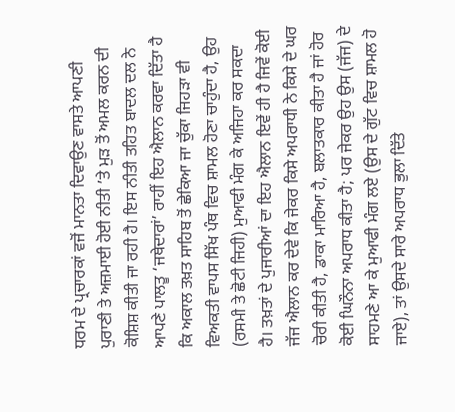ਧਰਮ ਦੇ ਪ੍ਰਚਾਰਕਾਂ ਵਜੋਂ ਮਾਨਤਾ ਦਿਵਾਉਣ ਵਾਸਤੇ ਆਪਣੀ ਪੁਰਾਣੀ ਤੇ ਅਜ਼ਮਾਈ ਹੋਈ ਨੀਤੀ ’ਤੇ ਮੁੜ ਤੋਂ ਅਮਲ ਕਰਨ ਦੀ ਕੋਸ਼ਿਸ਼ ਕੀਤੀ ਜਾ ਰਹੀ ਹੈ। ਇਸ ਨੀਤੀ ਤਹਿਤ ਬਾਦਲ ਦਲ ਨੇ ਆਪਣੇ ਪਾਲਤੂ ‘ਜਥੇਦਾਰਾਂ’ ਰਾਹੀਂ ਇਹ ਐਲਾਨ ਕਰਵਾ ਦਿੱਤਾ ਹੈ ਕਿ ਅਕਾਲ ਤਖ਼ਤ ਸਾਹਿਬ ਤੋਂ ਛੇਕਿਆ ਜਾ ਚੁੱਕਾ ਜਿਹੜਾ ਵੀ ਵਿਅਕਤੀ ਵਾਪਸ ਸਿੱਖ ਪੰਥ ਵਿਚ ਸ਼ਾਮਲ ਹੋਣਾ ਚਾਹੁੰਦਾ ਹੈ, ਉਹ (ਰਸਮੀ ਤੇ ਛੋਟੀ ਜਿਹੀ) ਮੁਆਫੀ ਮੰਗ ਕੇ ਅਜਿਹਾ ਕਰ ਸਕਦਾ ਹੈ। ਤਖ਼ਤਾਂ ਦੇ ਪੁਜਾਰੀਆਂ ਦਾ ਇਹ ਐਲਾਨ ਇਵੇਂ ਹੀ ਹੈ ਜਿਵੇਂ ਕੋਈ ਜੱਜ ਐਲਾਨ ਕਰ ਦੇਵੇ ਕਿ ਜੇਕਰ ਕਿਸੇ ਅਪਰਾਧੀ ਨੇ ਕਿਸੇ ਦੇ ਘਰ ਚੋਰੀ ਕੀਤੀ ਹੈ, ਡਾਕਾ ਮਾਰਿਆ ਹੈ, ਬਲਾਤਕਾਰ ਕੀਤਾ ਹੈ ਜਾਂ ਹੋਰ ਕੋਈ ਘਿਨੌਨਾ ਅਪਰਾਧ ਕੀਤਾ ਹੈ; ਪਰ ਜੇਕਰ ਉਹ ਉਸ (ਜੱਜ) ਦੇ ਸਾਹਮਣੇ ਆ ਕੇ ਮੁਆਫੀ ਮੰਗ ਲਏ (ਉਸ ਦੇ ਗੁੱਟ ਵਿਚ ਸ਼ਾਮਲ ਹੋ ਜਾਏ), ਤਾਂ ਉਸਦੇ ਸਾਰੇ ਅਪਰਾਧ ਭੁਲਾ ਦਿੱਤੇ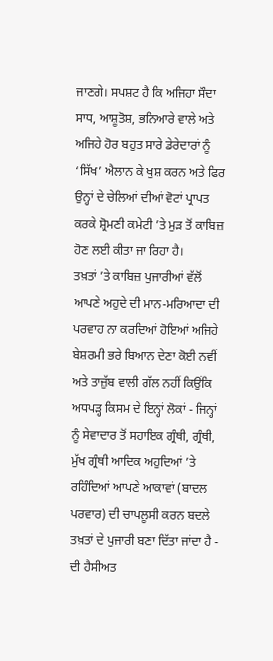ਜਾਣਗੇ। ਸਪਸ਼ਟ ਹੈ ਕਿ ਅਜਿਹਾ ਸੌਦਾ ਸਾਧ, ਆਸ਼ੂਤੋਸ਼, ਭਨਿਆਰੇ ਵਾਲੇ ਅਤੇ ਅਜਿਹੇ ਹੋਰ ਬਹੁਤ ਸਾਰੇ ਡੇਰੇਦਾਰਾਂ ਨੂੰ ‘ਸਿੱਖ’ ਐਲਾਨ ਕੇ ਖੁਸ਼ ਕਰਨ ਅਤੇ ਫਿਰ ਉਨ੍ਹਾਂ ਦੇ ਚੇਲਿਆਂ ਦੀਆਂ ਵੋਟਾਂ ਪ੍ਰਾਪਤ ਕਰਕੇ ਸ਼੍ਰੋਮਣੀ ਕਮੇਟੀ ’ਤੇ ਮੁੜ ਤੋਂ ਕਾਬਿਜ਼ ਹੋਣ ਲਈ ਕੀਤਾ ਜਾ ਰਿਹਾ ਹੈ।
ਤਖ਼ਤਾਂ ’ਤੇ ਕਾਬਿਜ਼ ਪੁਜਾਰੀਆਂ ਵੱਲੋਂ ਆਪਣੇ ਅਹੁਦੇ ਦੀ ਮਾਨ-ਮਰਿਆਦਾ ਦੀ ਪਰਵਾਹ ਨਾ ਕਰਦਿਆਂ ਹੋਇਆਂ ਅਜਿਹੇ ਬੇਸ਼ਰਮੀ ਭਰੇ ਬਿਆਨ ਦੇਣਾ ਕੋਈ ਨਵੀਂ ਅਤੇ ਤਾਜ਼ੁੱਬ ਵਾਲੀ ਗੱਲ ਨਹੀਂ ਕਿਉਂਕਿ ਅਧਪੜ੍ਹ ਕਿਸਮ ਦੇ ਇਨ੍ਹਾਂ ਲੋਕਾਂ - ਜਿਨ੍ਹਾਂ ਨੂੰ ਸੇਵਾਦਾਰ ਤੋਂ ਸਹਾਇਕ ਗ੍ਰੰਥੀ, ਗ੍ਰੰਥੀ, ਮੁੱਖ ਗ੍ਰੰਥੀ ਆਦਿਕ ਅਹੁਦਿਆਂ ’ਤੇ ਰਹਿੰਦਿਆਂ ਆਪਣੇ ਆਕਾਵਾਂ (ਬਾਦਲ ਪਰਵਾਰ) ਦੀ ਚਾਪਲੂਸੀ ਕਰਨ ਬਦਲੇ ਤਖ਼ਤਾਂ ਦੇ ਪੁਜਾਰੀ ਬਣਾ ਦਿੱਤਾ ਜਾਂਦਾ ਹੈ - ਦੀ ਹੈਸੀਅਤ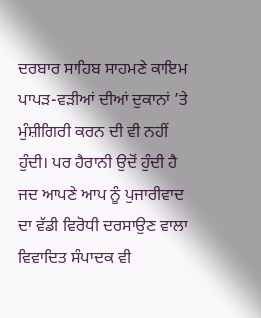ਦਰਬਾਰ ਸਾਹਿਬ ਸਾਹਮਣੇ ਕਾਇਮ ਪਾਪੜ-ਵੜੀਆਂ ਦੀਆਂ ਦੁਕਾਨਾਂ ’ਤੇ ਮੁੰਸ਼ੀਗਿਰੀ ਕਰਨ ਦੀ ਵੀ ਨਹੀਂ ਹੁੰਦੀ। ਪਰ ਹੈਰਾਨੀ ਉਦੋਂ ਹੁੰਦੀ ਹੈ ਜਦ ਆਪਣੇ ਆਪ ਨੂੰ ਪੁਜਾਰੀਵਾਦ ਦਾ ਵੱਡੀ ਵਿਰੋਧੀ ਦਰਸਾਉਣ ਵਾਲਾ ਵਿਵਾਦਿਤ ਸੰਪਾਦਕ ਵੀ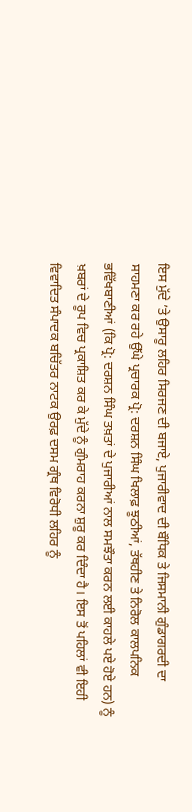ਇਸ ਮੁੱਦੇ ’ਤੇ ਉਸਾਰੂ ਲਹਿਰ ਸਿਰਜਣ ਦੀ ਬਜਾਏ, ਪੁਜਾਰੀਵਾਦ ਦੀ ਬੌਧਿਕ ਤੇ ਜਿਸਮਾਨੀ ਗੁੰਡਾਗਰਦੀ ਦਾ ਸਾਹਮਣਾ ਕਰ ਰਹੇ ਉੱਘੇ ਪ੍ਰਚਾਰਕ ਪ੍ਰੋ: ਦਰਸ਼ਨ ਸਿੰਘ ਖਿਲਾਫ਼ ਝੂਠੀਆਂ, ਤੱਥਹੀਣ ਤੇ ਨਿਰੋਲ ਕਾਲਪਨਿਕ ਭਵਿੱਖਬਾਣੀਆਂ (ਕਿ ਪ੍ਰੋ: ਦਰਸ਼ਨ ਸਿੰਘ ਤਖ਼ਤਾਂ ਦੇ ਪੁਜਾਰੀਆਂ ਨਾਲ ਸਮਝੌਤਾ ਕਰਨ ਲਈ ਕਾਹਲੇ ਪਏ ਹੋਏ ਹਨ) ਨੂੰ ਖ਼ਬਰਾਂ ਦੇ ਰੂਪ ਵਿਚ ਪ੍ਰਕਾਸ਼ਿਤ ਕਰ ਕੇ ਮੁੱਦੇ ਨੂੰ ਗੁੰਮਰਾਹ ਕਰਨਾ ਸ਼ੁਰੂ ਕਰ ਦਿੰਦਾ ਹੈ। ਇਸ ਤੋਂ ਪਹਿਲਾਂ ਵੀ ਇਹੀ ਵਿਵਾਦਿਤ ਸੰਪਾਦਕ ਬਚਿੱਤਰ ਨਾਟਕ ਉਰਫ਼ ਦਸਮ ਗ੍ਰੰਥ ਵਿਰੋਧੀ ਲਹਿਰ ਨੂੰ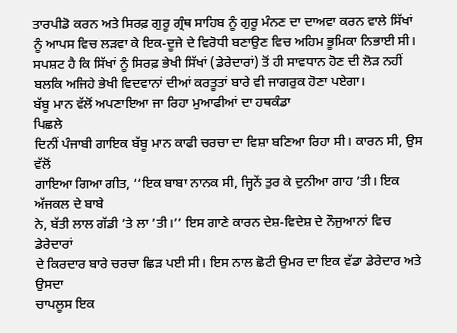ਤਾਰਪੀਡੋ ਕਰਨ ਅਤੇ ਸਿਰਫ਼ ਗੁਰੂ ਗ੍ਰੰਥ ਸਾਹਿਬ ਨੂੰ ਗੁਰੂ ਮੰਨਣ ਦਾ ਦਾਅਵਾ ਕਰਨ ਵਾਲੇ ਸਿੱਖਾਂ ਨੂੰ ਆਪਸ ਵਿਚ ਲੜਵਾ ਕੇ ਇਕ-ਦੂਜੇ ਦੇ ਵਿਰੋਧੀ ਬਣਾਉਣ ਵਿਚ ਅਹਿਮ ਭੂਮਿਕਾ ਨਿਭਾਈ ਸੀ। ਸਪਸ਼ਟ ਹੈ ਕਿ ਸਿੱਖਾਂ ਨੂੰ ਸਿਰਫ਼ ਭੇਖੀ ਸਿੱਖਾਂ (ਡੇਰੇਦਾਰਾਂ) ਤੋਂ ਹੀ ਸਾਵਧਾਨ ਹੋਣ ਦੀ ਲੋੜ ਨਹੀਂ ਬਲਕਿ ਅਜਿਹੇ ਭੇਖੀ ਵਿਦਵਾਨਾਂ ਦੀਆਂ ਕਰਤੂਤਾਂ ਬਾਰੇ ਵੀ ਜਾਗਰੁਕ ਹੋਣਾ ਪਏਗਾ।
ਬੱਬੂ ਮਾਨ ਵੱਲੋਂ ਅਪਣਾਇਆ ਜਾ ਰਿਹਾ ਮੁਆਫੀਆਂ ਦਾ ਹਥਕੰਡਾ
ਪਿਛਲੇ
ਦਿਨੀਂ ਪੰਜਾਬੀ ਗਾਇਕ ਬੱਬੂ ਮਾਨ ਕਾਫੀ ਚਰਚਾ ਦਾ ਵਿਸ਼ਾ ਬਣਿਆ ਰਿਹਾ ਸੀ। ਕਾਰਨ ਸੀ, ਉਸ ਵੱਲੋਂ
ਗਾਇਆ ਗਿਆ ਗੀਤ, ‘‘ਇਕ ਬਾਬਾ ਨਾਨਕ ਸੀ, ਜ੍ਹਿਨੇਂ ਤੁਰ ਕੇ ਦੁਨੀਆ ਗਾਹ ’ਤੀ। ਇਕ ਅੱਜਕਲ ਦੇ ਬਾਬੇ
ਨੇ, ਬੱਤੀ ਲਾਲ ਗੱਡੀ ’ਤੇ ਲਾ ’ਤੀ।’’ ਇਸ ਗਾਣੇ ਕਾਰਨ ਦੇਸ਼-ਵਿਦੇਸ਼ ਦੇ ਨੌਜੁਆਨਾਂ ਵਿਚ ਡੇਰੇਦਾਰਾਂ
ਦੇ ਕਿਰਦਾਰ ਬਾਰੇ ਚਰਚਾ ਛਿੜ ਪਈ ਸੀ। ਇਸ ਨਾਲ ਛੋਟੀ ਉਮਰ ਦਾ ਇਕ ਵੱਡਾ ਡੇਰੇਦਾਰ ਅਤੇ ਉਸਦਾ
ਚਾਪਲੂਸ ਇਕ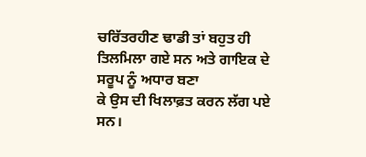ਚਰਿੱਤਰਹੀਣ ਢਾਡੀ ਤਾਂ ਬਹੁਤ ਹੀ ਤਿਲਮਿਲਾ ਗਏ ਸਨ ਅਤੇ ਗਾਇਕ ਦੇ ਸਰੂਪ ਨੂੰ ਅਧਾਰ ਬਣਾ
ਕੇ ਉਸ ਦੀ ਖਿਲਾਫ਼ਤ ਕਰਨ ਲੱਗ ਪਏ ਸਨ।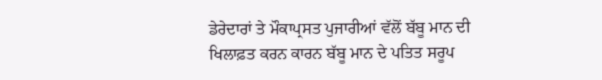ਡੇਰੇਦਾਰਾਂ ਤੇ ਮੌਕਾਪ੍ਰਸਤ ਪੁਜਾਰੀਆਂ ਵੱਲੋਂ ਬੱਬੂ ਮਾਨ ਦੀ
ਖਿਲਾਫ਼ਤ ਕਰਨ ਕਾਰਨ ਬੱਬੂ ਮਾਨ ਦੇ ਪਤਿਤ ਸਰੂਪ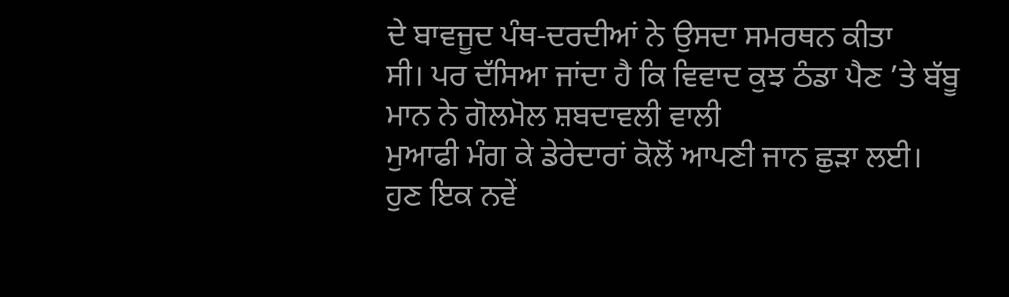ਦੇ ਬਾਵਜੂਦ ਪੰਥ-ਦਰਦੀਆਂ ਨੇ ਉਸਦਾ ਸਮਰਥਨ ਕੀਤਾ
ਸੀ। ਪਰ ਦੱਸਿਆ ਜਾਂਦਾ ਹੈ ਕਿ ਵਿਵਾਦ ਕੁਝ ਠੰਡਾ ਪੈਣ ’ਤੇ ਬੱਬੂ ਮਾਨ ਨੇ ਗੋਲਮੋਲ ਸ਼ਬਦਾਵਲੀ ਵਾਲੀ
ਮੁਆਫੀ ਮੰਗ ਕੇ ਡੇਰੇਦਾਰਾਂ ਕੋਲੋਂ ਆਪਣੀ ਜਾਨ ਛੁੜਾ ਲਈ।
ਹੁਣ ਇਕ ਨਵੇਂ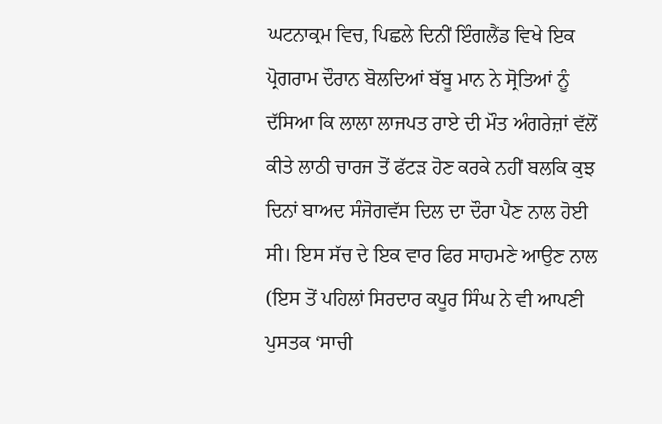ਘਟਨਾਕ੍ਰਮ ਵਿਚ, ਪਿਛਲੇ ਦਿਨੀਂ ਇੰਗਲੈਂਡ ਵਿਖੇ ਇਕ ਪ੍ਰੋਗਰਾਮ ਦੌਰਾਨ ਬੋਲਦਿਆਂ ਬੱਬੂ ਮਾਨ ਨੇ ਸ੍ਰੋਤਿਆਂ ਨੂੰ ਦੱਸਿਆ ਕਿ ਲਾਲਾ ਲਾਜਪਤ ਰਾਏ ਦੀ ਮੌਤ ਅੰਗਰੇਜ਼ਾਂ ਵੱਲੋਂ ਕੀਤੇ ਲਾਠੀ ਚਾਰਜ ਤੋਂ ਫੱਟੜ ਹੋਣ ਕਰਕੇ ਨਹੀਂ ਬਲਕਿ ਕੁਝ ਦਿਨਾਂ ਬਾਅਦ ਸੰਜੋਗਵੱਸ ਦਿਲ ਦਾ ਦੌਰਾ ਪੈਣ ਨਾਲ ਹੋਈ ਸੀ। ਇਸ ਸੱਚ ਦੇ ਇਕ ਵਾਰ ਫਿਰ ਸਾਹਮਣੇ ਆਉਣ ਨਾਲ (ਇਸ ਤੋਂ ਪਹਿਲਾਂ ਸਿਰਦਾਰ ਕਪੂਰ ਸਿੰਘ ਨੇ ਵੀ ਆਪਣੀ ਪੁਸਤਕ ‘ਸਾਚੀ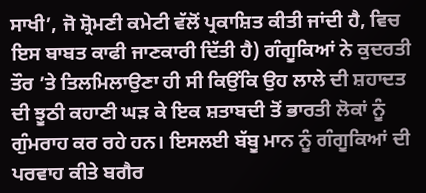ਸਾਖੀ’, ਜੋ ਸ਼੍ਰੋਮਣੀ ਕਮੇਟੀ ਵੱਲੋਂ ਪ੍ਰਕਾਸ਼ਿਤ ਕੀਤੀ ਜਾਂਦੀ ਹੈ, ਵਿਚ ਇਸ ਬਾਬਤ ਕਾਫੀ ਜਾਣਕਾਰੀ ਦਿੱਤੀ ਹੈ) ਗੰਗੂਕਿਆਂ ਨੇ ਕੁਦਰਤੀ ਤੌਰ ’ਤੇ ਤਿਲਮਿਲਾਉਣਾ ਹੀ ਸੀ ਕਿਉਂਕਿ ਉਹ ਲਾਲੇ ਦੀ ਸ਼ਹਾਦਤ ਦੀ ਝੂਠੀ ਕਹਾਣੀ ਘੜ ਕੇ ਇਕ ਸ਼ਤਾਬਦੀ ਤੋਂ ਭਾਰਤੀ ਲੋਕਾਂ ਨੂੰ ਗੁੰਮਰਾਹ ਕਰ ਰਹੇ ਹਨ। ਇਸਲਈ ਬੱਬੂ ਮਾਨ ਨੂੰ ਗੰਗੂਕਿਆਂ ਦੀ ਪਰਵਾਹ ਕੀਤੇ ਬਗੈਰ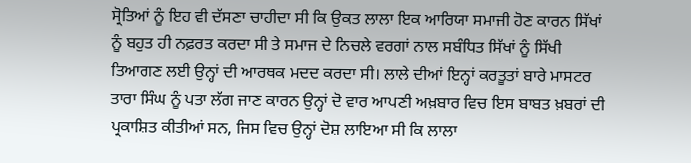ਸ੍ਰੋਤਿਆਂ ਨੂੰ ਇਹ ਵੀ ਦੱਸਣਾ ਚਾਹੀਦਾ ਸੀ ਕਿ ਉਕਤ ਲਾਲਾ ਇਕ ਆਰਿਯਾ ਸਮਾਜੀ ਹੋਣ ਕਾਰਨ ਸਿੱਖਾਂ ਨੂੰ ਬਹੁਤ ਹੀ ਨਫ਼ਰਤ ਕਰਦਾ ਸੀ ਤੇ ਸਮਾਜ ਦੇ ਨਿਚਲੇ ਵਰਗਾਂ ਨਾਲ ਸਬੰਧਿਤ ਸਿੱਖਾਂ ਨੂੰ ਸਿੱਖੀ ਤਿਆਗਣ ਲਈ ਉਨ੍ਹਾਂ ਦੀ ਆਰਥਕ ਮਦਦ ਕਰਦਾ ਸੀ। ਲਾਲੇ ਦੀਆਂ ਇਨ੍ਹਾਂ ਕਰਤੂਤਾਂ ਬਾਰੇ ਮਾਸਟਰ ਤਾਰਾ ਸਿੰਘ ਨੂੰ ਪਤਾ ਲੱਗ ਜਾਣ ਕਾਰਨ ਉਨ੍ਹਾਂ ਦੋ ਵਾਰ ਆਪਣੀ ਅਖ਼ਬਾਰ ਵਿਚ ਇਸ ਬਾਬਤ ਖ਼ਬਰਾਂ ਦੀ ਪ੍ਰਕਾਸ਼ਿਤ ਕੀਤੀਆਂ ਸਨ, ਜਿਸ ਵਿਚ ਉਨ੍ਹਾਂ ਦੋਸ਼ ਲਾਇਆ ਸੀ ਕਿ ਲਾਲਾ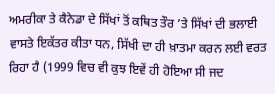ਅਮਰੀਕਾ ਤੇ ਕੈਨੇਡਾ ਦੇ ਸਿੱਖਾਂ ਤੋਂ ਕਥਿਤ ਤੌਰ ’ਤੇ ਸਿੱਖਾਂ ਦੀ ਭਲਾਈ ਵਾਸਤੇ ਇਕੱਤਰ ਕੀਤਾ ਧਨ, ਸਿੱਖੀ ਦਾ ਹੀ ਖ਼ਾਤਮਾ ਕਰਨ ਲਈ ਵਰਤ ਰਿਹਾ ਹੈ (1999 ਵਿਚ ਵੀ ਕੁਝ ਇਵੇਂ ਹੀ ਹੋਇਆ ਸੀ ਜਦ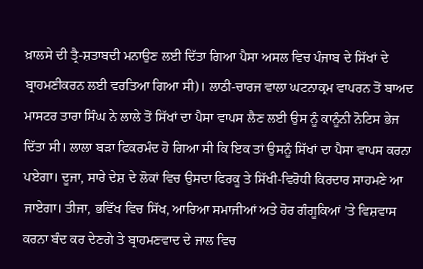ਖ਼ਾਲਸੇ ਦੀ ਤ੍ਰੈ-ਸ਼ਤਾਬਦੀ ਮਨਾਉਣ ਲਈ ਦਿੱਤਾ ਗਿਆ ਪੈਸਾ ਅਸਲ ਵਿਚ ਪੰਜਾਬ ਦੇ ਸਿੱਖਾਂ ਦੇ ਬ੍ਰਾਹਮਣੀਕਰਨ ਲਈ ਵਰਤਿਆ ਗਿਆ ਸੀ)। ਲਾਠੀ-ਚਾਰਜ ਵਾਲਾ ਘਟਨਾਕ੍ਰਮ ਵਾਪਰਨ ਤੋਂ ਬਾਅਦ ਮਾਸਟਰ ਤਾਰਾ ਸਿੰਘ ਨੇ ਲਾਲੇ ਤੋਂ ਸਿੱਖਾਂ ਦਾ ਪੈਸਾ ਵਾਪਸ ਲੈਣ ਲਈ ਉਸ ਨੂੰ ਕਾਨੂੰਨੀ ਨੋਟਿਸ ਭੇਜ ਦਿੱਤਾ ਸੀ। ਲਾਲਾ ਬੜਾ ਫਿਕਰਮੰਦ ਹੋ ਗਿਆ ਸੀ ਕਿ ਇਕ ਤਾਂ ਉਸਨੂੰ ਸਿੱਖਾਂ ਦਾ ਪੈਸਾ ਵਾਪਸ ਕਰਨਾ ਪਏਗਾ। ਦੂਜਾ, ਸਾਰੇ ਦੇਸ਼ ਦੇ ਲੋਕਾਂ ਵਿਚ ਉਸਦਾ ਫਿਰਕੂ ਤੇ ਸਿੱਖੀ-ਵਿਰੋਧੀ ਕਿਰਦਾਰ ਸਾਹਮਣੇ ਆ ਜਾਏਗਾ। ਤੀਜਾ, ਭਵਿੱਖ ਵਿਚ ਸਿੱਖ, ਆਰਿਆ ਸਮਾਜੀਆਂ ਅਤੇ ਹੋਰ ਗੰਗੂਕਿਆਂ ’ਤੇ ਵਿਸ਼ਵਾਸ ਕਰਨਾ ਬੰਦ ਕਰ ਦੇਣਗੇ ਤੇ ਬ੍ਰਾਹਮਣਵਾਦ ਦੇ ਜਾਲ ਵਿਚ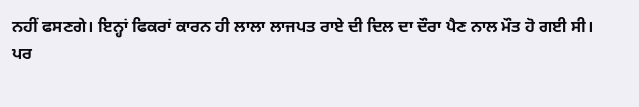ਨਹੀਂ ਫਸਣਗੇ। ਇਨ੍ਹਾਂ ਫਿਕਰਾਂ ਕਾਰਨ ਹੀ ਲਾਲਾ ਲਾਜਪਤ ਰਾਏ ਦੀ ਦਿਲ ਦਾ ਦੌਰਾ ਪੈਣ ਨਾਲ ਮੌਤ ਹੋ ਗਈ ਸੀ।
ਪਰ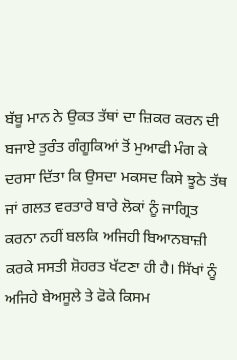ਬੱਬੂ ਮਾਨ ਨੇ ਉਕਤ ਤੱਥਾਂ ਦਾ ਜ਼ਿਕਰ ਕਰਨ ਦੀ ਬਜਾਏ ਤੁਰੰਤ ਗੰਗੂਕਿਆਂ ਤੋਂ ਮੁਆਫੀ ਮੰਗ ਕੇ ਦਰਸਾ ਦਿੱਤਾ ਕਿ ਉਸਦਾ ਮਕਸਦ ਕਿਸੇ ਝੂਠੇ ਤੱਥ ਜਾਂ ਗਲਤ ਵਰਤਾਰੇ ਬਾਰੇ ਲੋਕਾਂ ਨੂੰ ਜਾਗ੍ਰਿਤ ਕਰਨਾ ਨਹੀਂ ਬਲਕਿ ਅਜਿਹੀ ਬਿਆਨਬਾਜ਼ੀ ਕਰਕੇ ਸਸਤੀ ਸ਼ੋਹਰਤ ਖੱਟਣਾ ਹੀ ਹੈ। ਸਿੱਖਾਂ ਨੂੰ ਅਜਿਹੇ ਬੇਅਸੂਲੇ ਤੇ ਫੋਕੇ ਕਿਸਮ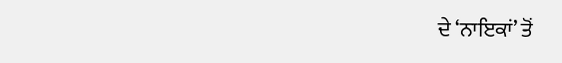ਦੇ ‘ਨਾਇਕਾਂ’ ਤੋਂ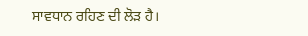ਸਾਵਧਾਨ ਰਹਿਣ ਦੀ ਲੋੜ ਹੈ।